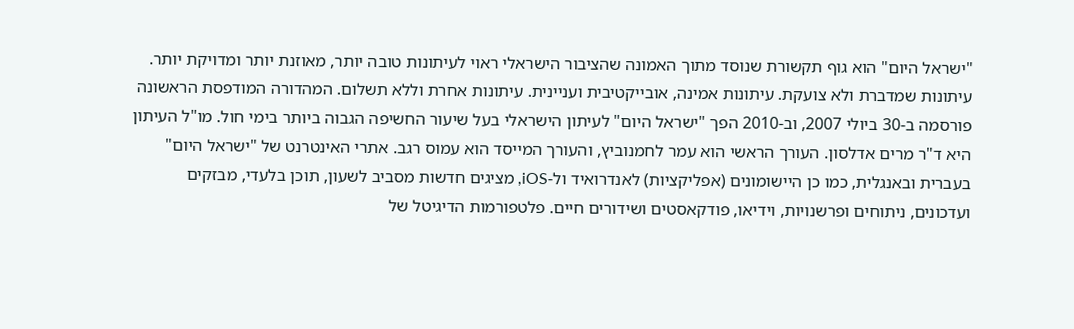"ישראל היום" הוא גוף תקשורת שנוסד מתוך האמונה שהציבור הישראלי ראוי לעיתונות טובה יותר, מאוזנת יותר ומדויקת יותר. עיתונות שמדברת ולא צועקת. עיתונות אמינה, אובייקטיבית ועניינית. עיתונות אחרת וללא תשלום. המהדורה המודפסת הראשונה פורסמה ב-30 ביולי 2007, וב-2010 הפך "ישראל היום" לעיתון הישראלי בעל שיעור החשיפה הגבוה ביותר בימי חול. מו"ל העיתון היא ד"ר מרים אדלסון. העורך הראשי הוא עמר לחמנוביץ, והעורך המייסד הוא עמוס רגב. אתרי האינטרנט של "ישראל היום" בעברית ובאנגלית, כמו כן היישומונים (אפליקציות) לאנדרואיד ול-iOS, מציגים חדשות מסביב לשעון, תוכן בלעדי, מבזקים ועדכונים, ניתוחים ופרשנויות, וידיאו, פודקאסטים ושידורים חיים. פלטפורמות הדיגיטל של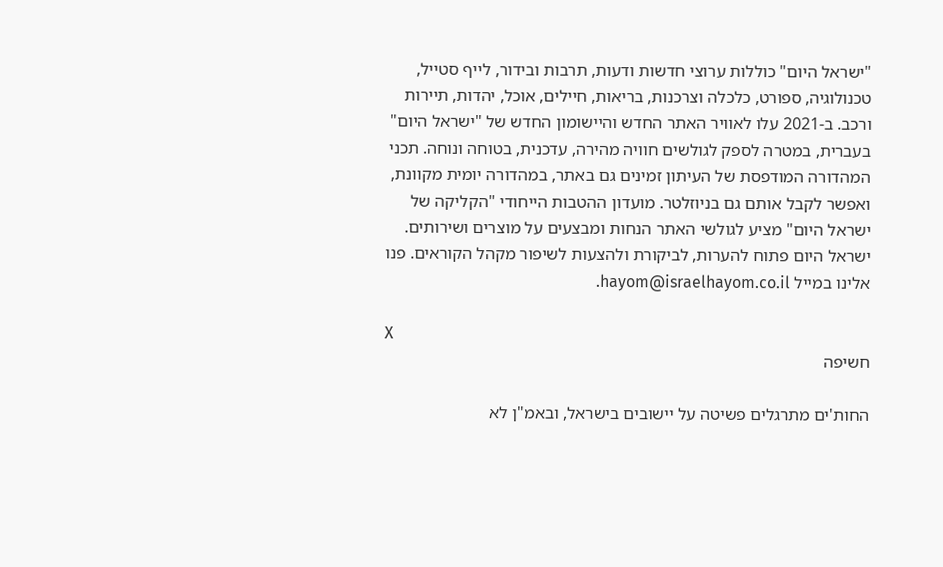"ישראל היום" כוללות ערוצי חדשות ודעות, תרבות ובידור, לייף סטייל, טכנולוגיה, ספורט, כלכלה וצרכנות, בריאות, חיילים, אוכל, יהדות, תיירות ורכב. ב-2021 עלו לאוויר האתר החדש והיישומון החדש של "ישראל היום" בעברית, במטרה לספק לגולשים חוויה מהירה, עדכנית, בטוחה ונוחה. תכני המהדורה המודפסת של העיתון זמינים גם באתר, במהדורה יומית מקוונת, ואפשר לקבל אותם גם בניוזלטר. מועדון ההטבות הייחודי "הקליקה של ישראל היום" מציע לגולשי האתר הנחות ומבצעים על מוצרים ושירותים. ישראל היום פתוח להערות, לביקורת ולהצעות לשיפור מקהל הקוראים. פנו אלינו במייל hayom@israelhayom.co.il.

X
חשיפה

החות'ים מתרגלים פשיטה על יישובים בישראל, ובאמ"ן לא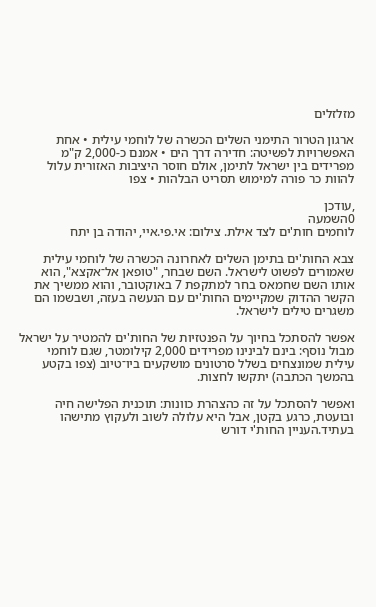מזלזלים

ארגון הטרור התימני השלים הכשרה של לוחמי עילית • אחת האפשרויות לפשיטה: חדירה דרך הים • אמנם כ-2,000 ק"מ מפרידים בין ישראל לתימן, אולם חוסר היציבות האזורית עלול להוות כר פורה למימוש תסריט הבלהות • צפו

,עודכן
0השמעה
לוחמים חות'ים לצד אילת. צילום: אי.פי.איי, יהודה בן יתח

צבא החות'ים בתימן השלים לאחרונה הכשרה של לוחמי עילית שאמורים לפשוט לישראל. השם שבחר, "טופאן אל־אקצא", הוא אותו השם שחמאס בחר למתקפת 7 באוקטובר, והוא ממשיך את הקשר ההדוק שמקיימים החות'ים עם הנעשה בעזה, ושבשמו הם משגרים טילים לישראל.

אפשר להסתכל בחיוך על הפנטזיות של החות'ים להמטיר על ישראל מבול נוסף: בינם לבינינו מפרידים 2,000 קילומטר, שגם לוחמי עילית שמונצחים בשלל סרטונים מושקעים ביו־טיוב (צפו בקטע בהמשך הכתבה) יתקשו לחצות.

ואפשר להסתכל על זה כהצהרת כוונות: תוכנית הפלישה חיה ובועטת, כרגע בקטן, אבל היא עלולה לשוב ולעקוץ מתישהו בעתיד.העניין החות'י דורש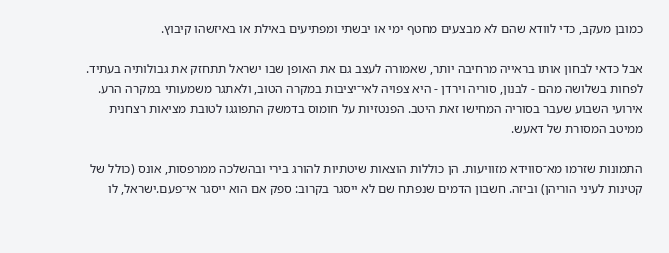כמובן מעקב, כדי לוודא שהם לא מבצעים מחטף ימי או יבשתי ומפתיעים באילת או באיזשהו קיבוץ.

אבל כדאי לבחון אותו בראייה מרחיבה יותר, שאמורה לעצב גם את האופן שבו ישראל תתחזק את גבולותיה בעתיד. לפחות בשלושה מהם - לבנון, סוריה וירדן - היא צפויה לאי־יציבות במקרה הטוב, ולאתגר משמעותי במקרה הרע. אירועי השבוע שעבר בסוריה המחישו זאת היטב. הפנטזיות על חומוס בדמשק התפוגגו לטובת מציאות רצחנית ממיטב המסורת של דאעש.

התמונות שזרמו מא־סווידא מזוויעות. הן כוללות הוצאות שיטתיות להורג בירי ובהשלכה ממרפסות, אונס (כולל של קטינות לעיני הוריהן) וביזה. חשבון הדמים שנפתח שם לא ייסגר בקרוב: ספק אם הוא ייסגר אי־פעם.ישראל, לו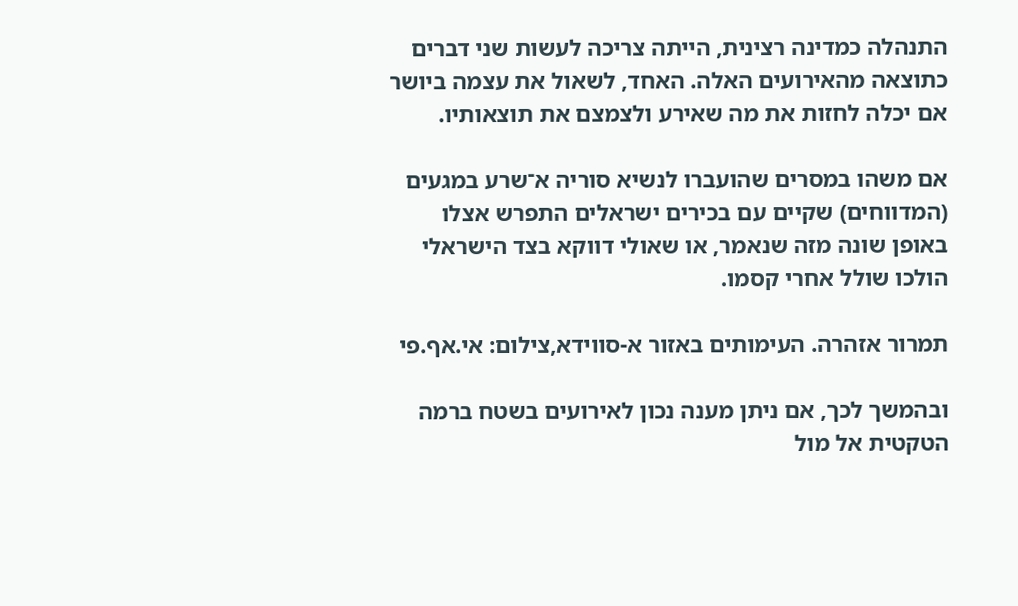התנהלה כמדינה רצינית, הייתה צריכה לעשות שני דברים כתוצאה מהאירועים האלה. האחד, לשאול את עצמה ביושר אם יכלה לחזות את מה שאירע ולצמצם את תוצאותיו.

אם משהו במסרים שהועברו לנשיא סוריה א־שרע במגעים (המדווחים) שקיים עם בכירים ישראלים התפרש אצלו באופן שונה מזה שנאמר, או שאולי דווקא בצד הישראלי הולכו שולל אחרי קסמו.

תמרור אזהרה. העימותים באזור א-סווידא,צילום: אי.אף.פי

ובהמשך לכך, אם ניתן מענה נכון לאירועים בשטח ברמה הטקטית אל מול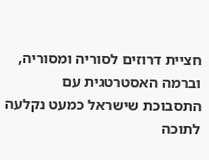חציית דרוזים לסוריה ומסוריה, וברמה האסטרטגית עם התסבוכת שישראל כמעט נקלעה לתוכה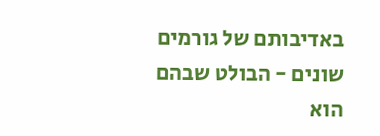באדיבותם של גורמים שונים - הבולט שבהם הוא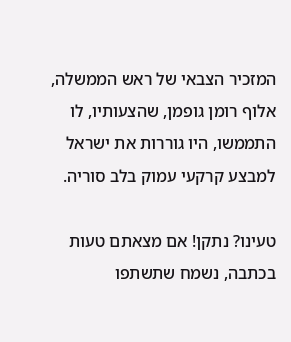המזכיר הצבאי של ראש הממשלה, אלוף רומן גופמן, שהצעותיו, לו התממשו, היו גוררות את ישראל למבצע קרקעי עמוק בלב סוריה.

טעינו? נתקן! אם מצאתם טעות בכתבה, נשמח שתשתפו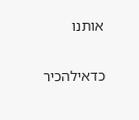אותנו

כדאילהכיר